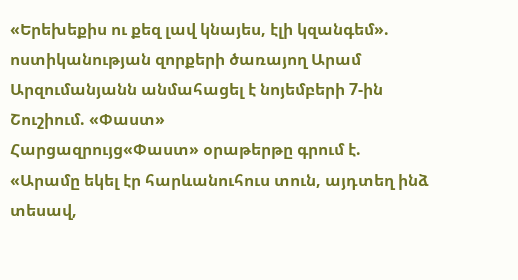«Երեխեքիս ու քեզ լավ կնայես, էլի կզանգեմ». ոստիկանության զորքերի ծառայող Արամ Արզումանյանն անմահացել է նոյեմբերի 7-ին Շուշիում. «Փաստ»
Հարցազրույց«Փաստ» օրաթերթը գրում է.
«Արամը եկել էր հարևանուհուս տուն, այդտեղ ինձ տեսավ,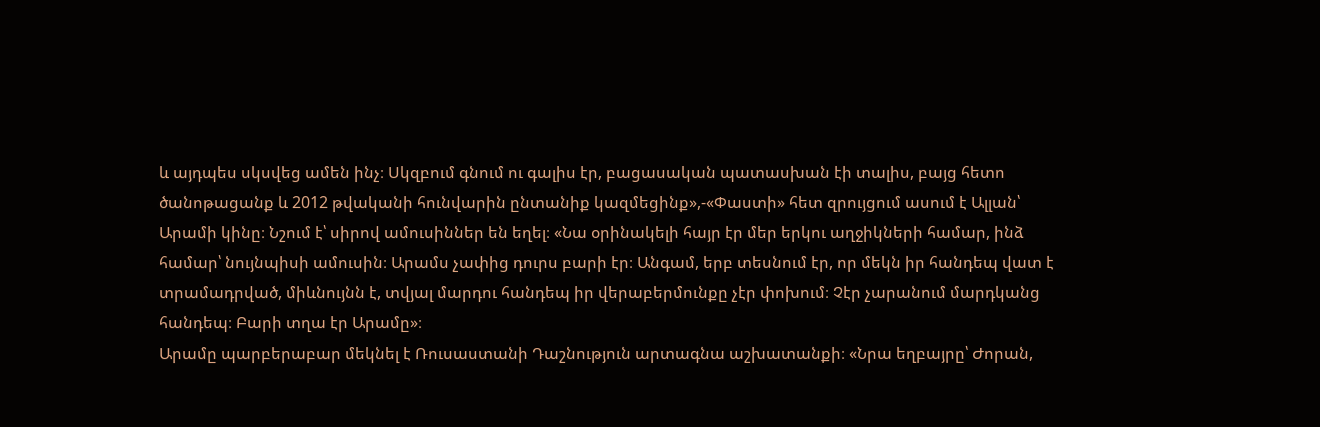և այդպես սկսվեց ամեն ինչ։ Սկզբում գնում ու գալիս էր, բացասական պատասխան էի տալիս, բայց հետո ծանոթացանք և 2012 թվականի հունվարին ընտանիք կազմեցինք»,-«Փաստի» հետ զրույցում ասում է Ալլան՝ Արամի կինը։ Նշում է՝ սիրով ամուսիններ են եղել։ «Նա օրինակելի հայր էր մեր երկու աղջիկների համար, ինձ համար՝ նույնպիսի ամուսին։ Արամս չափից դուրս բարի էր։ Անգամ, երբ տեսնում էր, որ մեկն իր հանդեպ վատ է տրամադրված, միևնույնն է, տվյալ մարդու հանդեպ իր վերաբերմունքը չէր փոխում։ Չէր չարանում մարդկանց հանդեպ։ Բարի տղա էր Արամը»։
Արամը պարբերաբար մեկնել է Ռուսաստանի Դաշնություն արտագնա աշխատանքի։ «Նրա եղբայրը՝ Ժորան,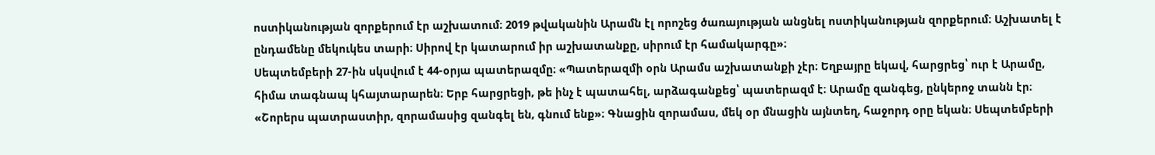ոստիկանության զորքերում էր աշխատում։ 2019 թվականին Արամն էլ որոշեց ծառայության անցնել ոստիկանության զորքերում։ Աշխատել է ընդամենը մեկուկես տարի։ Սիրով էր կատարում իր աշխատանքը, սիրում էր համակարգը»։
Սեպտեմբերի 27-ին սկսվում է 44-օրյա պատերազմը։ «Պատերազմի օրն Արամս աշխատանքի չէր։ Եղբայրը եկավ, հարցրեց՝ ուր է Արամը, հիմա տագնապ կհայտարարեն։ Երբ հարցրեցի, թե ինչ է պատահել, արձագանքեց՝ պատերազմ է։ Արամը զանգեց, ընկերոջ տանն էր։ «Շորերս պատրաստիր, զորամասից զանգել են, գնում ենք»։ Գնացին զորամաս, մեկ օր մնացին այնտեղ, հաջորդ օրը եկան։ Սեպտեմբերի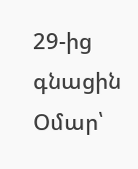29-ից գնացին Օմար՝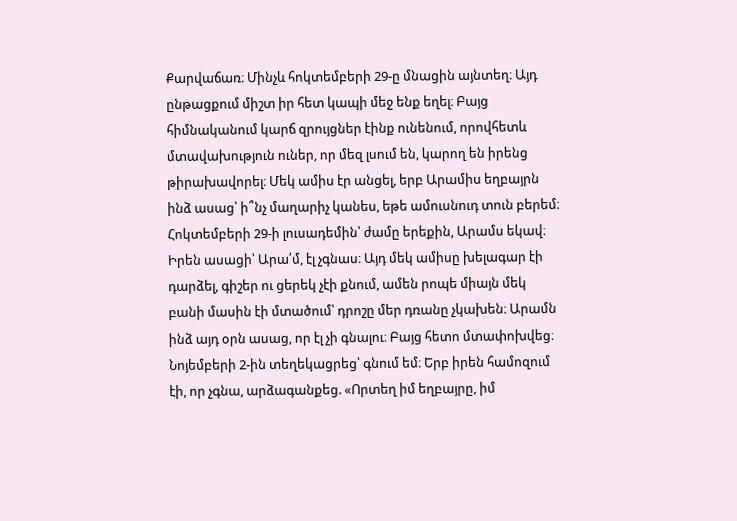Քարվաճառ։ Մինչև հոկտեմբերի 29-ը մնացին այնտեղ։ Այդ ընթացքում միշտ իր հետ կապի մեջ ենք եղել։ Բայց հիմնականում կարճ զրույցներ էինք ունենում, որովհետև մտավախություն ուներ, որ մեզ լսում են, կարող են իրենց թիրախավորել։ Մեկ ամիս էր անցել, երբ Արամիս եղբայրն ինձ ասաց՝ ի՞նչ մաղարիչ կանես, եթե ամուսնուդ տուն բերեմ։ Հոկտեմբերի 29-ի լուսադեմին՝ ժամը երեքին, Արամս եկավ։ Իրեն ասացի՝ Արա՛մ, էլ չգնաս։ Այդ մեկ ամիսը խելագար էի դարձել, գիշեր ու ցերեկ չէի քնում, ամեն րոպե միայն մեկ բանի մասին էի մտածում՝ դրոշը մեր դռանը չկախեն։ Արամն ինձ այդ օրն ասաց, որ էլ չի գնալու։ Բայց հետո մտափոխվեց։ Նոյեմբերի 2-ին տեղեկացրեց՝ գնում եմ։ Երբ իրեն համոզում էի, որ չգնա, արձագանքեց. «Որտեղ իմ եղբայրը, իմ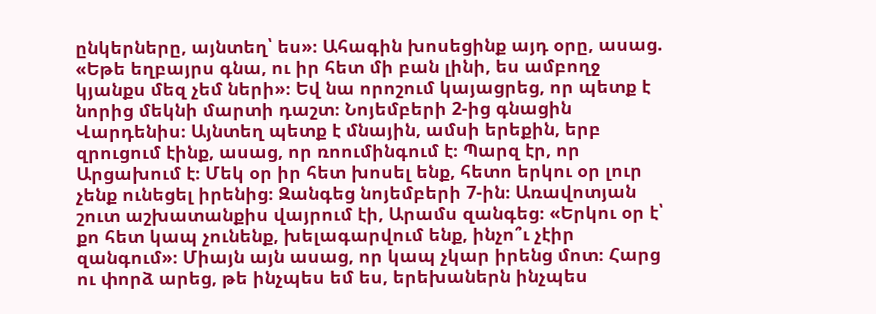ընկերները, այնտեղ՝ ես»։ Ահագին խոսեցինք այդ օրը, ասաց. «Եթե եղբայրս գնա, ու իր հետ մի բան լինի, ես ամբողջ կյանքս մեզ չեմ ների»։ Եվ նա որոշում կայացրեց, որ պետք է նորից մեկնի մարտի դաշտ։ Նոյեմբերի 2-ից գնացին Վարդենիս։ Այնտեղ պետք է մնային, ամսի երեքին, երբ զրուցում էինք, ասաց, որ ռոումինգում է։ Պարզ էր, որ Արցախում է։ Մեկ օր իր հետ խոսել ենք, հետո երկու օր լուր չենք ունեցել իրենից։ Զանգեց նոյեմբերի 7-ին։ Առավոտյան շուտ աշխատանքիս վայրում էի, Արամս զանգեց։ «Երկու օր է՝ քո հետ կապ չունենք, խելագարվում ենք, ինչո՞ւ չէիր զանգում»։ Միայն այն ասաց, որ կապ չկար իրենց մոտ։ Հարց ու փորձ արեց, թե ինչպես եմ ես, երեխաներն ինչպես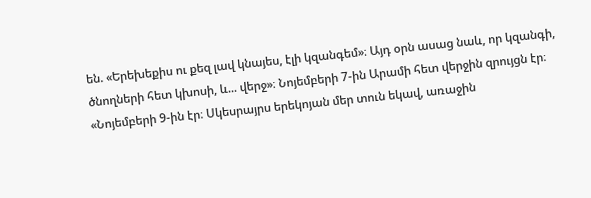են. «Երեխեքիս ու քեզ լավ կնայես, էլի կզանգեմ»։ Այդ օրն ասաց նաև, որ կզանգի, ծնողների հետ կխոսի, և... վերջ»։ Նոյեմբերի 7-ին Արամի հետ վերջին զրույցն էր։ «Նոյեմբերի 9-ին էր։ Սկեսրայրս երեկոյան մեր տուն եկավ, առաջին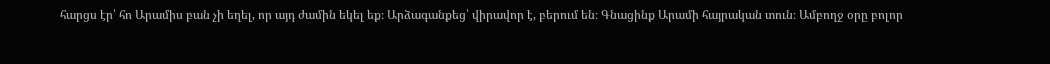հարցս էր՝ հո Արամիս բան չի եղել, որ այդ ժամին եկել եք։ Արձագանքեց՝ վիրավոր է, բերում են։ Գնացինք Արամի հայրական տուն։ Ամբողջ օրը բոլոր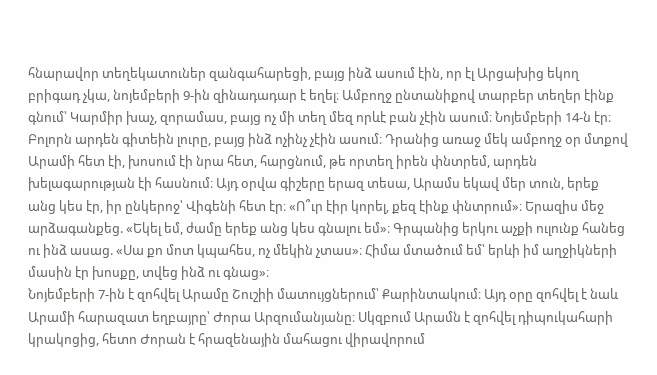հնարավոր տեղեկատուներ զանգահարեցի, բայց ինձ ասում էին, որ էլ Արցախից եկող բրիգադ չկա, նոյեմբերի 9-ին զինադադար է եղել։ Ամբողջ ընտանիքով տարբեր տեղեր էինք գնում՝ Կարմիր խաչ, զորամաս, բայց ոչ մի տեղ մեզ որևէ բան չէին ասում։ Նոյեմբերի 14-ն էր։ Բոլորն արդեն գիտեին լուրը, բայց ինձ ոչինչ չէին ասում։ Դրանից առաջ մեկ ամբողջ օր մտքով Արամի հետ էի, խոսում էի նրա հետ, հարցնում, թե որտեղ իրեն փնտրեմ, արդեն խելագարության էի հասնում։ Այդ օրվա գիշերը երազ տեսա, Արամս եկավ մեր տուն, երեք անց կես էր, իր ընկերոջ՝ Վիգենի հետ էր։ «Ո՞ւր էիր կորել, քեզ էինք փնտրում»։ Երազիս մեջ արձագանքեց. «Եկել եմ, ժամը երեք անց կես գնալու եմ»։ Գրպանից երկու աչքի ուլունք հանեց ու ինձ ասաց. «Սա քո մոտ կպահես, ոչ մեկին չտաս»։ Հիմա մտածում եմ՝ երևի իմ աղջիկների մասին էր խոսքը, տվեց ինձ ու գնաց»։
Նոյեմբերի 7-ին է զոհվել Արամը Շուշիի մատույցներում՝ Քարինտակում։ Այդ օրը զոհվել է նաև Արամի հարազատ եղբայրը՝ Ժորա Արզումանյանը։ Սկզբում Արամն է զոհվել դիպուկահարի կրակոցից, հետո Ժորան է հրազենային մահացու վիրավորում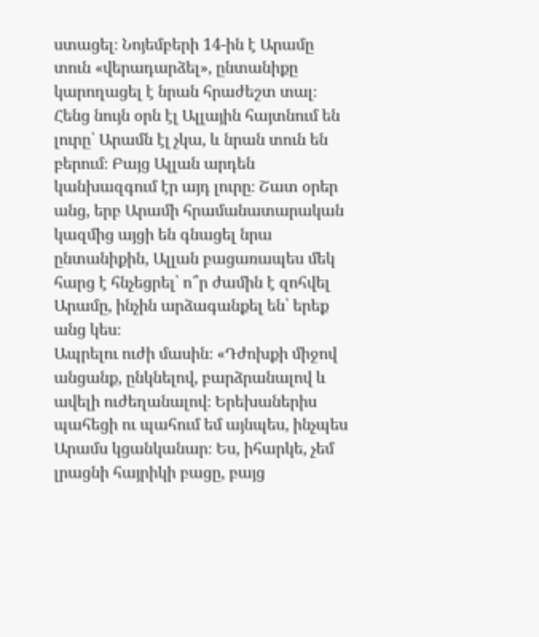ստացել։ Նոյեմբերի 14-ին է Արամը տուն «վերադարձել», ընտանիքը կարողացել է նրան հրաժեշտ տալ։ Հենց նույն օրն էլ Ալլային հայտնում են լուրը՝ Արամն էլ չկա, և նրան տուն են բերում։ Բայց Ալլան արդեն կանխազգում էր այդ լուրը։ Շատ օրեր անց, երբ Արամի հրամանատարական կազմից այցի են գնացել նրա ընտանիքին, Ալլան բացառապես մեկ հարց է հնչեցրել՝ ո՞ր ժամին է զոհվել Արամը, ինչին արձագանքել են՝ երեք անց կես։
Ապրելու ուժի մասին։ «Դժոխքի միջով անցանք, ընկնելով, բարձրանալով և ավելի ուժեղանալով։ Երեխաներիս պահեցի ու պահում եմ այնպես, ինչպես Արամս կցանկանար։ Ես, իհարկե, չեմ լրացնի հայրիկի բացը, բայց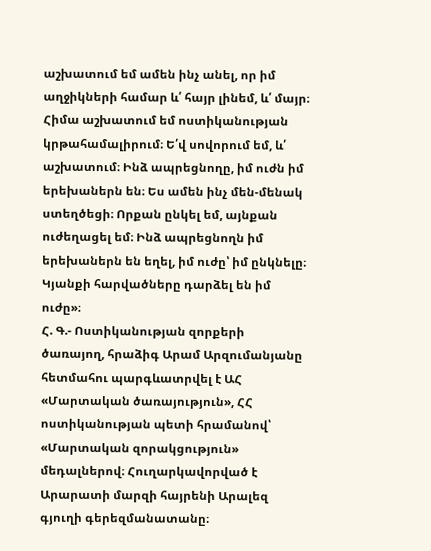աշխատում եմ ամեն ինչ անել, որ իմ աղջիկների համար և՛ հայր լինեմ, և՛ մայր։ Հիմա աշխատում եմ ոստիկանության կրթահամալիրում։ Ե՛վ սովորում եմ, և՛ աշխատում։ Ինձ ապրեցնողը, իմ ուժն իմ երեխաներն են։ Ես ամեն ինչ մեն-մենակ ստեղծեցի։ Որքան ընկել եմ, այնքան ուժեղացել եմ։ Ինձ ապրեցնողն իմ երեխաներն են եղել, իմ ուժը՝ իմ ընկնելը։ Կյանքի հարվածները դարձել են իմ ուժը»։
Հ. Գ.- Ոստիկանության զորքերի ծառայող, հրաձիգ Արամ Արզումանյանը հետմահու պարգևատրվել է ԱՀ «Մարտական ծառայություն», ՀՀ ոստիկանության պետի հրամանով՝ «Մարտական զորակցություն» մեդալներով։ Հուղարկավորված է Արարատի մարզի հայրենի Արալեզ գյուղի գերեզմանատանը։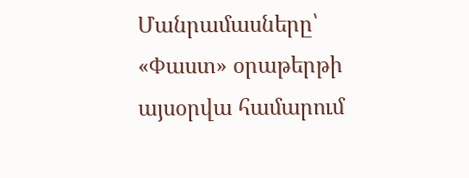Մանրամասները՝ «Փաստ» օրաթերթի այսօրվա համարում